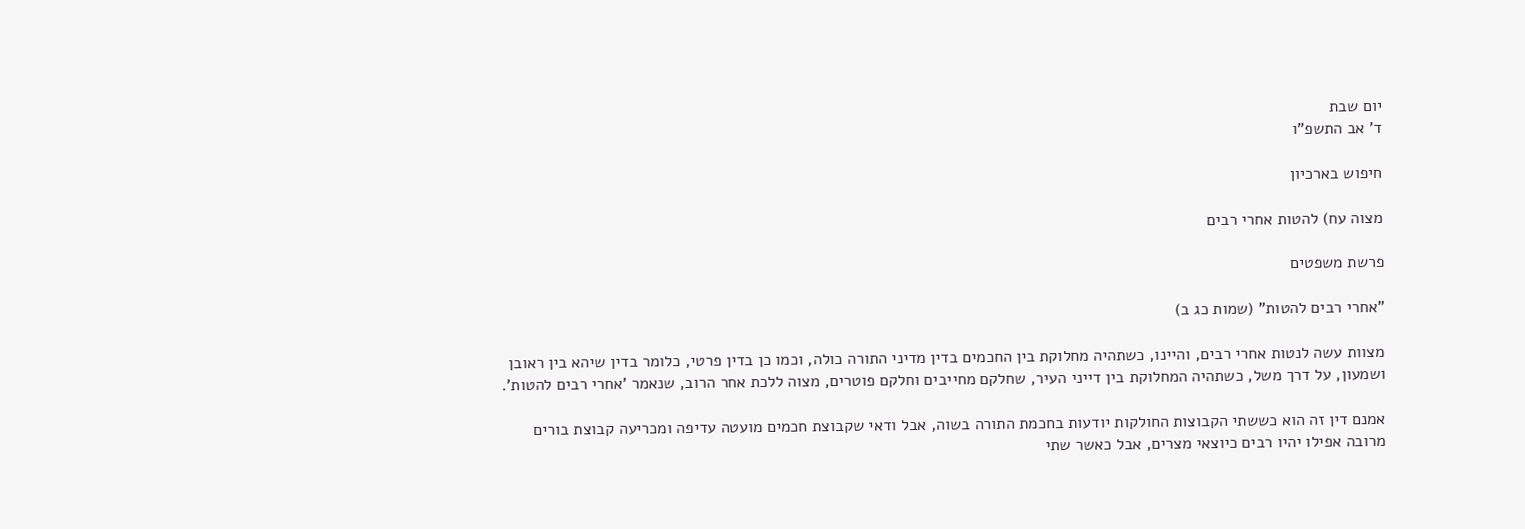יום שבת
ד' אב התשפ"ו

חיפוש בארכיון

מצוה עח) להטות אחרי רבים

פרשת משפטים

"אחרי רבים להטות" (שמות כג ב)

מצוות עשה לנטות אחרי רבים, והיינו, כשתהיה מחלוקת בין החכמים בדין מדיני התורה כולה, וכמו כן בדין פרטי, כלומר בדין שיהא בין ראובן ושמעון, על דרך משל, כשתהיה המחלוקת בין דייני העיר, שחלקם מחייבים וחלקם פוטרים, מצוה ללכת אחר הרוב, שנאמר 'אחרי רבים להטות'.

אמנם דין זה הוא כששתי הקבוצות החולקות יודעות בחכמת התורה בשוה, אבל ודאי שקבוצת חכמים מועטה עדיפה ומכריעה קבוצת בורים מרובה אפילו יהיו רבים כיוצאי מצרים, אבל כאשר שתי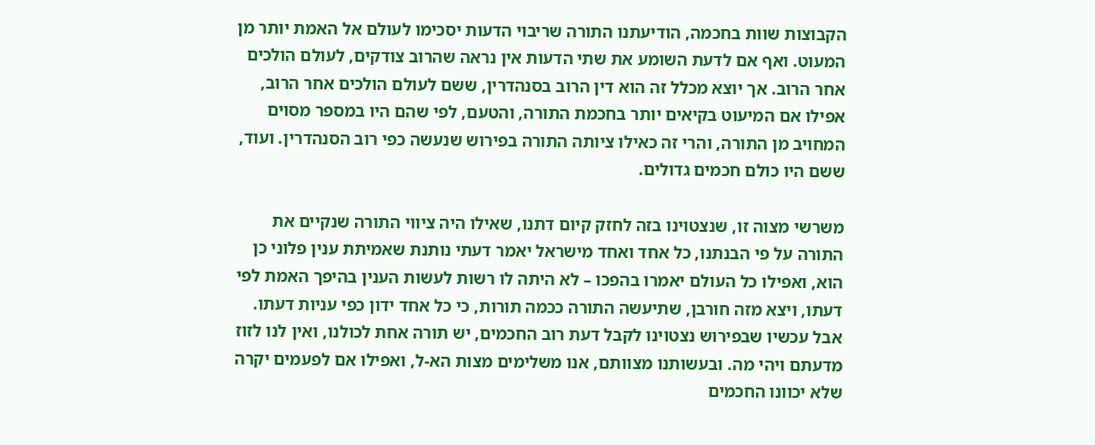הקבוצות שוות בחכמה, הודיעתנו התורה שריבוי הדעות יסכימו לעולם אל האמת יותר מן המעוט. ואף אם לדעת השומע את שתי הדעות אין נראה שהרוב צודקים, לעולם הולכים אחר הרוב. אך יוצא מכלל זה הוא דין הרוב בסנהדרין, ששם לעולם הולכים אחר הרוב, אפילו אם המיעוט בקיאים יותר בחכמת התורה, והטעם, לפי שהם היו במספר מסוים המחויב מן התורה, והרי זה כאילו ציותה התורה בפירוש שנעשה כפי רוב הסנהדרין. ועוד, ששם היו כולם חכמים גדולים.

משרשי מצוה זו, שנצטוינו בזה לחזק קיום דתנו, שאילו היה ציווי התורה שנקיים את התורה על פי הבנתנו, כל אחד ואחד מישראל יאמר דעתי נותנת שאמיתת ענין פלוני כן הוא, ואפילו כל העולם יאמרו בהפכו – לא היתה לו רשות לעשות הענין בהיפך האמת לפי דעתו, ויצא מזה חורבן, שתיעשה התורה ככמה תורות, כי כל אחד ידון כפי עניות דעתו. אבל עכשיו שבפירוש נצטוינו לקבל דעת רוב החכמים, יש תורה אחת לכולנו, ואין לנו לזוז מדעתם ויהי מה. ובעשותנו מצוותם, אנו משלימים מצות הא-ל, ואפילו אם לפעמים יקרה שלא יכוונו החכמים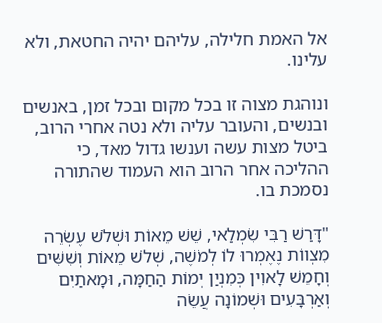אל האמת חלילה, עליהם יהיה החטאת, ולא עלינו.

ונוהגת מצוה זו בכל מקום ובכל זמן, באנשים ובנשים, והעובר עליה ולא נטה אחרי הרוב, ביטל מצות עשה וענשו גדול מאד, כי ההליכה אחר הרוב הוא העמוד שהתורה נסמכת בו.

"דָּרַשׁ רַבִּי שִׂמְלַאי, שֵׁשׁ מֵאוֹת וּשְׁלֹשׁ עֶשְׂרֵה מִצְווֹת נֶאֶמְרוּ לוֹ לְמֹשֶׁה, שְׁלֹשׁ מֵאוֹת וְשִׁשִּׁים וְחָמֵשׁ לָאוִין כְּמִנְיַן יְמוֹת הַחַמָּה, וּמָאתַיִם וְאַרְבָּעִים וּשְׁמוֹנָה עֲשֵׂה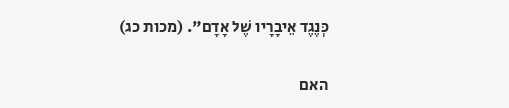כְּנֶגֶד אֵיבָרָיו שֶׁל אָדָם". (מכות כג)

האם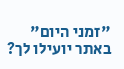"זמני היום" באתר יועילו לך?